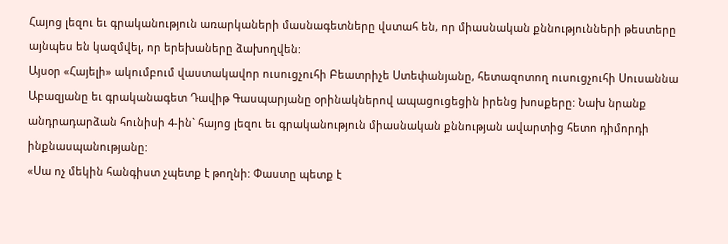Հայոց լեզու եւ գրականություն առարկաների մասնագետները վստահ են, որ միասնական քննությունների թեստերը այնպես են կազմվել, որ երեխաները ձախողվեն:
Այսօր «Հայելի» ակումբում վաստակավոր ուսուցչուհի Բեատրիչե Ստեփանյանը, հետազոտող ուսուցչուհի Սուսաննա Աբազյանը եւ գրականագետ Դավիթ Գասպարյանը օրինակներով ապացուցեցին իրենց խոսքերը: Նախ նրանք անդրադարձան հունիսի 4-ին` հայոց լեզու եւ գրականություն միասնական քննության ավարտից հետո դիմորդի ինքնասպանությանը:
«Սա ոչ մեկին հանգիստ չպետք է թողնի: Փաստը պետք է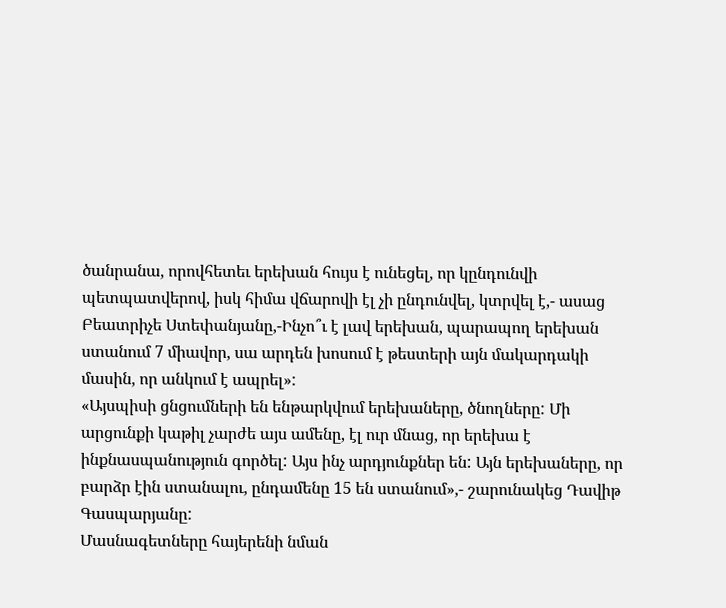ծանրանա, որովհետեւ երեխան հույս է ունեցել, որ կընդունվի պետպատվերով, իսկ հիմա վճարովի էլ չի ընդունվել, կտրվել է,- ասաց Բեատրիչե Ստեփանյանը,-Ինչո՞ւ է լավ երեխան, պարապող երեխան ստանում 7 միավոր, սա արդեն խոսում է թեստերի այն մակարդակի մասին, որ անկում է ապրել»:
«Այսպիսի ցնցումների են ենթարկվում երեխաները, ծնողները: Մի արցունքի կաթիլ չարժե այս ամենը, էլ ուր մնաց, որ երեխա է ինքնասպանություն գործել: Այս ինչ արդյունքներ են: Այն երեխաները, որ բարձր էին ստանալու, ընդամենը 15 են ստանում»,- շարունակեց Դավիթ Գասպարյանը:
Մասնագետները հայերենի նման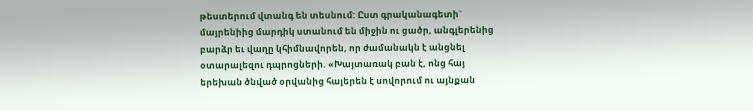թեստերում վտանգ են տեսնում: Ըստ գրականագետի` մայրենիից մարդիկ ստանում են միջին ու ցածր, անգլերենից բարձր եւ վաղը կհիմնավորեն, որ ժամանակն է անցնել օտարալեզու դպրոցների. «Խայտառակ բան է, ոնց հայ երեխան ծնված օրվանից հայերեն է սովորում ու այնքան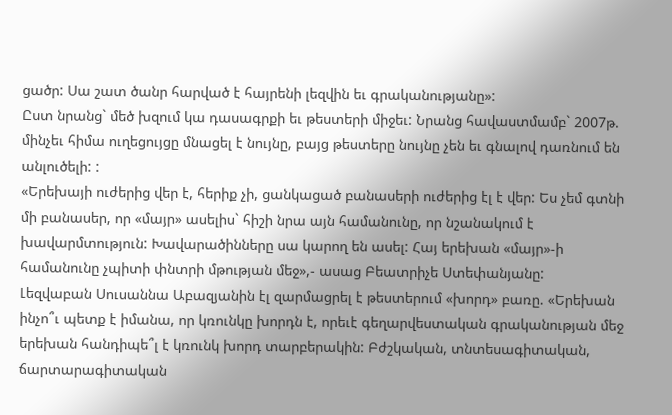ցածր: Սա շատ ծանր հարված է հայրենի լեզվին եւ գրականությանը»:
Ըստ նրանց` մեծ խզում կա դասագրքի եւ թեստերի միջեւ: Նրանց հավաստմամբ` 2007թ. մինչեւ հիմա ուղեցույցը մնացել է նույնը, բայց թեստերը նույնը չեն եւ գնալով դառնում են անլուծելի: :
«Երեխայի ուժերից վեր է, հերիք չի, ցանկացած բանասերի ուժերից էլ է վեր: Ես չեմ գտնի մի բանասեր, որ «մայր» ասելիս` հիշի նրա այն համանունը, որ նշանակում է խավարմտություն: Խավարածինները սա կարող են ասել: Հայ երեխան «մայր»-ի համանունը չպիտի փնտրի մթության մեջ»,- ասաց Բեատրիչե Ստեփանյանը:
Լեզվաբան Սուսաննա Աբազյանին էլ զարմացրել է թեստերում «խորդ» բառը. «Երեխան ինչո՞ւ պետք է իմանա, որ կռունկը խորդն է, որեւէ գեղարվեստական գրականության մեջ երեխան հանդիպե՞լ է կռունկ խորդ տարբերակին: Բժշկական, տնտեսագիտական, ճարտարագիտական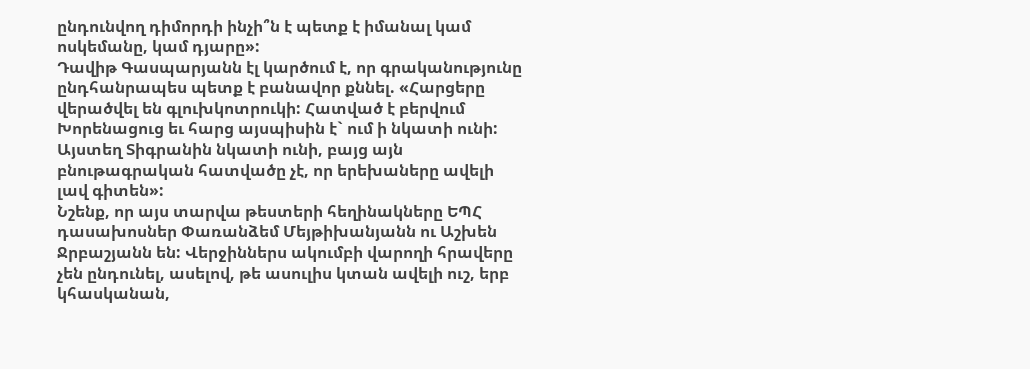ընդունվող դիմորդի ինչի՞ն է պետք է իմանալ կամ ոսկեմանը, կամ դյարը»:
Դավիթ Գասպարյանն էլ կարծում է, որ գրականությունը ընդհանրապես պետք է բանավոր քննել. «Հարցերը վերածվել են գլուխկոտրուկի: Հատված է բերվում Խորենացուց եւ հարց այսպիսին է` ում ի նկատի ունի: Այստեղ Տիգրանին նկատի ունի, բայց այն բնութագրական հատվածը չէ, որ երեխաները ավելի լավ գիտեն»:
Նշենք, որ այս տարվա թեստերի հեղինակները ԵՊՀ դասախոսներ Փառանձեմ Մեյթիխանյանն ու Աշխեն Ջրբաշյանն են: Վերջիններս ակումբի վարողի հրավերը չեն ընդունել, ասելով, թե ասուլիս կտան ավելի ուշ, երբ կհասկանան,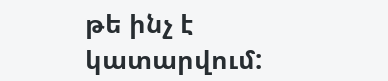թե ինչ է կատարվում: